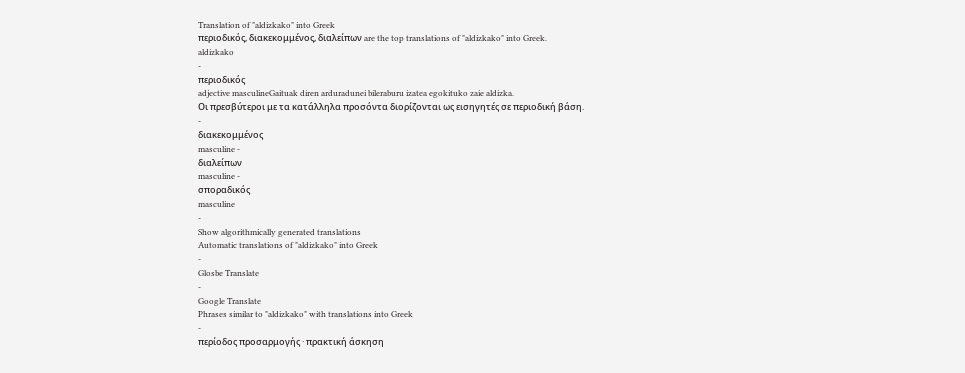Translation of "aldizkako" into Greek
περιοδικός, διακεκομμένος, διαλείπων are the top translations of "aldizkako" into Greek.
aldizkako
-
περιοδικός
adjective masculineGaituak diren arduradunei bileraburu izatea egokituko zaie aldizka.
Οι πρεσβύτεροι με τα κατάλληλα προσόντα διορίζονται ως εισηγητές σε περιοδική βάση.
-
διακεκομμένος
masculine -
διαλείπων
masculine -
σποραδικός
masculine
-
Show algorithmically generated translations
Automatic translations of "aldizkako" into Greek
-
Glosbe Translate
-
Google Translate
Phrases similar to "aldizkako" with translations into Greek
-
περίοδος προσαρμογής · πρακτική άσκηση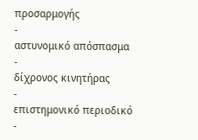προσαρμογής
-
αστυνομικό απόσπασμα
-
δίχρονος κινητήρας
-
επιστημονικό περιοδικό
-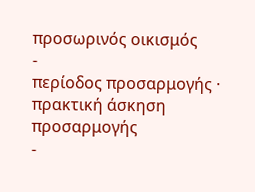προσωρινός οικισμός
-
περίοδος προσαρμογής · πρακτική άσκηση προσαρμογής
-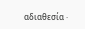αδιαθεσία ·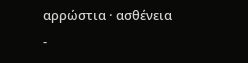αρρώστια · ασθένεια
-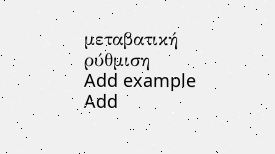μεταβατική ρύθμιση
Add example
Add